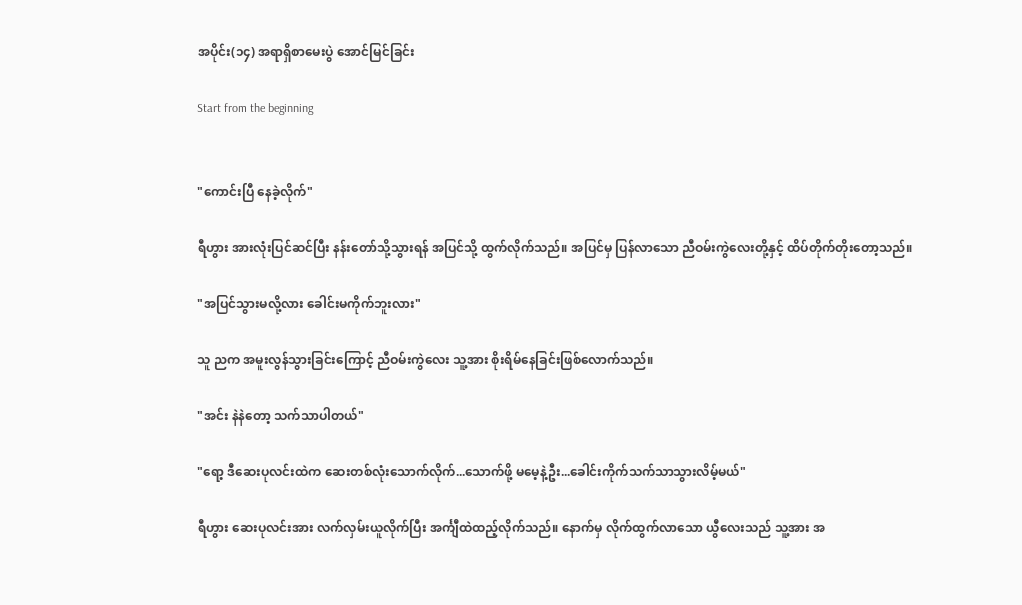အပိုင်း(၁၄) အရာရှိစာမေးပွဲ အောင်မြင်ခြင်း

Start from the beginning


"ကောင်းပြီ နေခဲ့လိုက်"

ရီဟွား အားလုံးပြင်ဆင်ပြီး နန်းတော်သို့သွားရန် အပြင်သို့ ထွက်လိုက်သည်။ အပြင်မှ ပြန်လာသော ညီဝမ်းကွဲလေးတို့နှင့် ထိပ်တိုက်တိုးတော့သည်။

"အပြင်သွားမလို့လား ခေါင်းမကိုက်ဘူးလား"

သူ ညက အမူးလွန်သွားခြင်းကြောင့် ညီဝမ်းကွဲလေး သူ့အား စိုးရိမ်နေခြင်းဖြစ်လောက်သည်။

"အင်း နဲနဲတော့ သက်သာပါတယ်"

"ရော့ ဒီဆေးပုလင်းထဲက ဆေးတစ်လုံးသောက်လိုက်...သောက်ဖို့ မမေ့နဲ့ဦး...ခေါင်းကိုက်သက်သာသွားလိမ့်မယ်"

ရီဟွား ဆေးပုလင်းအား လက်လှမ်းယူလိုက်ပြီး အင်္ကျီထဲထည့်လိုက်သည်။ နောက်မှ လိုက်ထွက်လာသော ယွီလေးသည် သူ့အား အ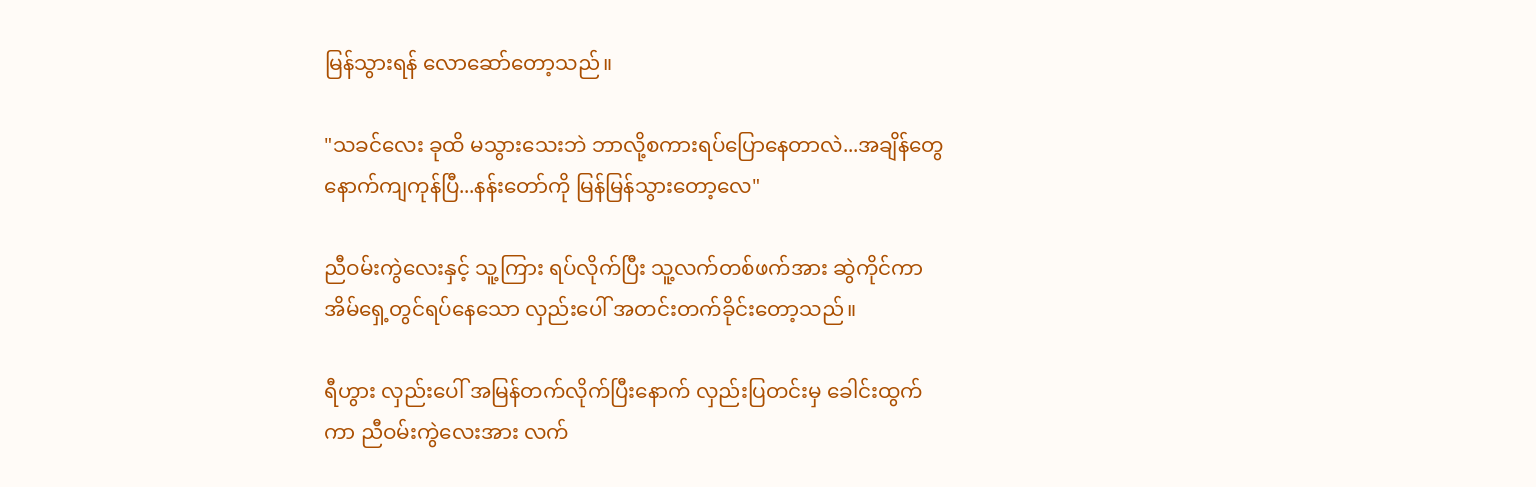မြန်သွားရန် လောဆော်တော့သည်။

"သခင်လေး ခုထိ မသွားသေးဘဲ ဘာလို့စကားရပ်ပြောနေတာလဲ...အချိန်တွေ နောက်ကျကုန်ပြီ...နန်းတော်ကို မြန်မြန်သွားတော့လေ"

ညီဝမ်းကွဲလေးနှင့် သူ့ကြား ရပ်လိုက်ပြီး သူ့လက်တစ်ဖက်အား ဆွဲကိုင်ကာ အိမ်ရှေ့တွင်ရပ်နေသော လှည်းပေါ် အတင်းတက်ခိုင်းတော့သည်။

ရီဟွား လှည်းပေါ် အမြန်တက်လိုက်ပြီးနောက် လှည်းပြတင်းမှ ခေါင်းထွက်ကာ ညီဝမ်းကွဲလေးအား လက်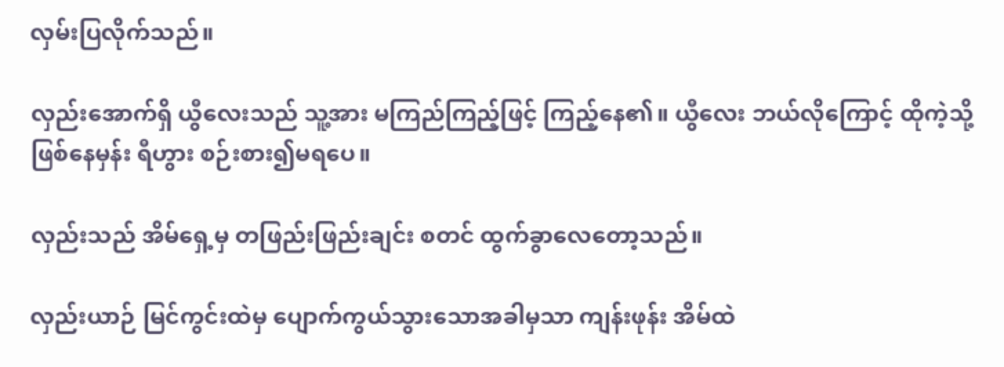လှမ်းပြလိုက်သည်။

လှည်းအောက်ရှိ ယွီလေးသည် သူ့အား မကြည်ကြည့်ဖြင့် ကြည့်နေ၏။ ယွီလေး ဘယ်လိုကြောင့် ထိုကဲ့သို့ ဖြစ်နေမှန်း ရီဟွား စဉ်းစား၍မရပေ။

လှည်းသည် အိမ်ရှေ့မှ တဖြည်းဖြည်းချင်း စတင် ထွက်ခွာလေတော့သည်။

လှည်းယာဉ် မြင်ကွင်းထဲမှ ပျောက်ကွယ်သွားသောအခါမှသာ ကျန်းဖုန်း အိမ်ထဲ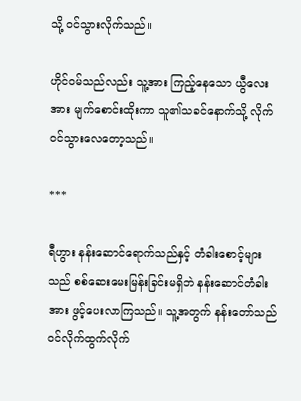သို့ ဝင်သွားလိုက်သည်။

ဟိုင်ဝမ်သည်လည်း သူ့အား ကြည့်နေသော ယွီလေးအား မျက်စောင်းထိုးကာ သူ၏သခင်နောက်သို့ လိုက်ဝင်သွားလေတော့သည်။

***

ရီဟွား နန်းဆောင်ရောက်သည်နှင့် တံခါးစောင့်များသည် စစ်ဆေးမေးမြန်းခြင်းမရှိဘဲ နန်းဆောင်တံခါးအား ဖွင့်ပေးလာကြသည်။ သူ့အတွက် နန်းတော်သည် ဝင်လိုက်ထွက်လိုက်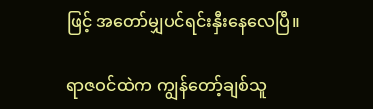ဖြင့် အတော်မျှပင်ရင်းနှီးနေလေပြီ။

ရာဇဝင်ထဲက ကျွန်တော့်ချစ်သူ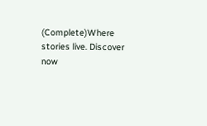(Complete)Where stories live. Discover now